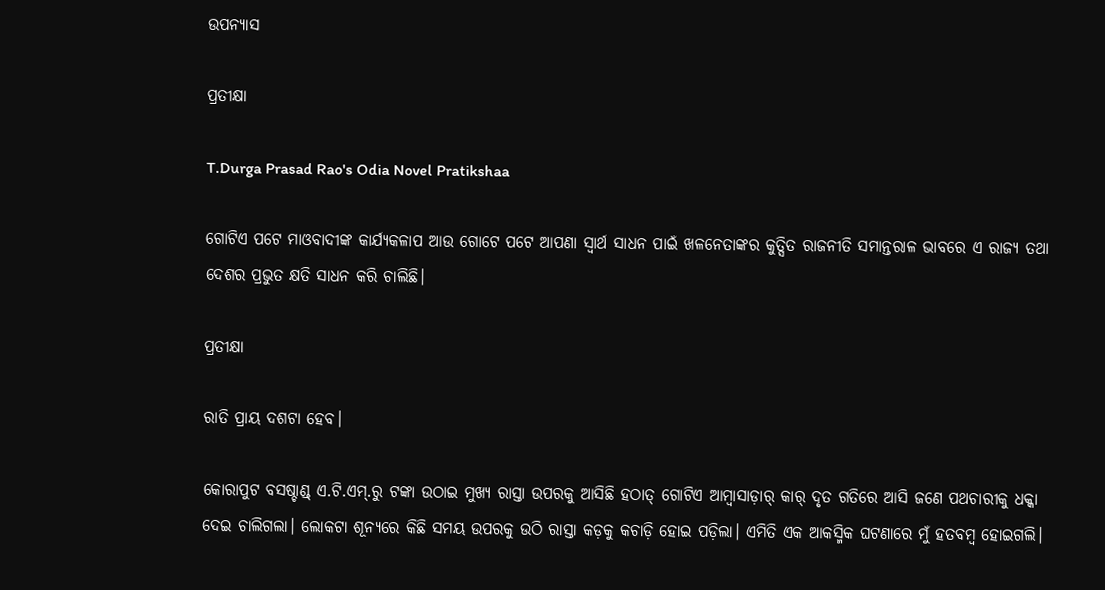ଉପନ୍ୟାସ

ପ୍ରତୀକ୍ଷା

T.Durga Prasad Rao's Odia Novel Pratikshaa

ଗୋଟିଏ ପଟେ ମାଓବାଦୀଙ୍କ କାର୍ଯ୍ୟକଳାପ ଆଉ ଗୋଟେ ପଟେ ଆପଣା ସ୍ୱାର୍ଥ ସାଧନ ପାଇଁ ଖଳନେତାଙ୍କର କୁତ୍ସିତ ରାଜନୀତି ସମାନ୍ତରାଳ ଭାବରେ ଏ ରାଜ୍ୟ ତଥା ଦେଶର ପ୍ରଭୁତ କ୍ଷତି ସାଧନ କରି ଚାଲିଛି।

ପ୍ରତୀକ୍ଷା

ରାତି ପ୍ରାୟ ଦଶଟା ହେବ।

କୋରାପୁଟ ବସଷ୍ଚାଣ୍ଡ୍ ଏ.ଟି.ଏମ୍.ରୁ ଟଙ୍କା ଉଠାଇ ମୁଖ୍ୟ ରାସ୍ତା ଉପରକୁ ଆସିଛି ହଠାତ୍ ଗୋଟିଏ ଆମ୍ବାସାଡ଼ାର୍ କାର୍ ଦୃତ ଗତିରେ ଆସି ଜଣେ ପଥଚାରୀକୁ ଧକ୍କା ଦେଇ ଚାଲିଗଲା। ଲୋକଟା ଶୂନ୍ୟରେ କିଛି ସମୟ ଉପରକୁ ଉଠି ରାସ୍ତା କଡ଼କୁ କଚାଡ଼ି ହୋଇ ପଡ଼ିଲା। ଏମିତି ଏକ ଆକସ୍ମିକ ଘଟଣାରେ ମୁଁ ହତବମ୍ବ ହୋଇଗଲି।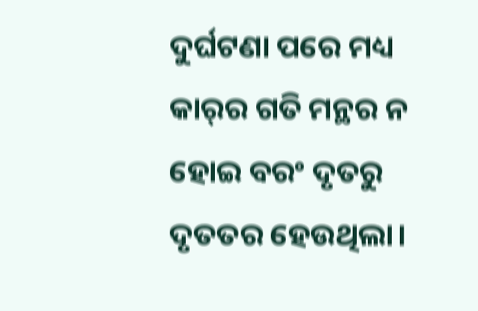ଦୁର୍ଘଟଣା ପରେ ମଧ୍ୟ କାର୍‌ର ଗତି ମନ୍ଥର ନ ହୋଇ ବରଂ ଦୃତରୁ ଦୃତତର ହେଉଥିଲା।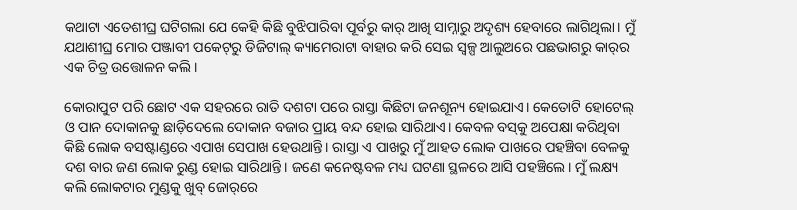କଥାଟା ଏତେଶୀଘ୍ର ଘଟିଗଲା ଯେ କେହି କିଛି ବୁଝିପାରିବା ପୂର୍ବରୁ କାର୍ ଆଖି ସାମ୍ନାରୁ ଅଦୃଶ୍ୟ ହେବାରେ ଲାଗିଥିଲା। ମୁଁ ଯଥାଶୀଘ୍ର ମୋର ପଞ୍ଜାବୀ ପକେଟ୍‌ରୁ ଡିଜିଟାଲ୍ କ୍ୟାମେରାଟା ବାହାର କରି ସେଇ ସ୍ୱଳ୍ପ ଆଲୁଅରେ ପଛଭାଗରୁ କାର୍‌ର ଏକ ଚିତ୍ର ଉତ୍ତୋଳନ କଲି।

କୋରାପୁଟ ପରି ଛୋଟ ଏକ ସହରରେ ରାତି ଦଶଟା ପରେ ରାସ୍ତା କିଛିଟା ଜନଶୂନ୍ୟ ହୋଇଯାଏ। କେତୋଟି ହୋଟେଲ୍ ଓ ପାନ ଦୋକାନକୁ ଛାଡ଼ିଦେଲେ ଦୋକାନ ବଜାର ପ୍ରାୟ ବନ୍ଦ ହୋଇ ସାରିଥାଏ। କେବଳ ବସ୍‌କୁ ଅପେକ୍ଷା କରିଥିବା କିଛି ଲୋକ ବସଷ୍ଟାଣ୍ଡରେ ଏପାଖ ସେପାଖ ହେଉଥାନ୍ତି। ରାସ୍ତା ଏ ପାଖରୁ ମୁଁ ଆହତ ଲୋକ ପାଖରେ ପହଞ୍ଚିବା ବେଳକୁ ଦଶ ବାର ଜଣ ଲୋକ ରୁଣ୍ଡ ହୋଇ ସାରିଥାନ୍ତି। ଜଣେ କନେଷ୍ଟବଳ ମଧ୍ୟ ଘଟଣା ସ୍ଥଳରେ ଆସି ପହଞ୍ଚିଲେ। ମୁଁ ଲକ୍ଷ୍ୟ କଲି ଲୋକଟାର ମୁଣ୍ଡକୁ ଖୁବ୍ ଜୋର୍‌ରେ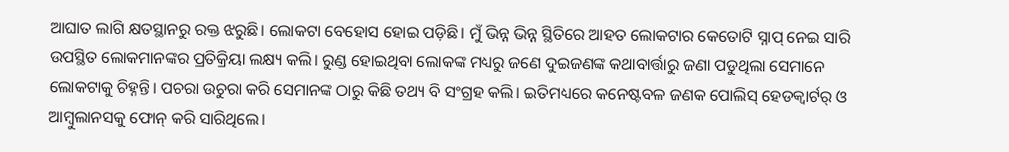ଆଘାତ ଲାଗି କ୍ଷତସ୍ଥାନରୁ ରକ୍ତ ଝରୁଛି। ଲୋକଟା ବେହୋସ ହୋଇ ପଡ଼ିଛି। ମୁଁ ଭିନ୍ନ ଭିନ୍ନ ସ୍ଥିତିରେ ଆହତ ଲୋକଟାର କେତୋଟି ସ୍ନାପ୍ ନେଇ ସାରି ଉପସ୍ଥିତ ଲୋକମାନଙ୍କର ପ୍ରତିକ୍ରିୟା ଲକ୍ଷ୍ୟ କଲି। ରୁଣ୍ଡ ହୋଇଥିବା ଲୋକଙ୍କ ମଧ୍ୟରୁ ଜଣେ ଦୁଇଜଣଙ୍କ କଥାବାର୍ତ୍ତାରୁ ଜଣା ପଡୁଥିଲା ସେମାନେ ଲୋକଟାକୁ ଚିହ୍ନନ୍ତି। ପଚରା ଉଚୁରା କରି ସେମାନଙ୍କ ଠାରୁ କିଛି ତଥ୍ୟ ବି ସଂଗ୍ରହ କଲି। ଇତିମଧ୍ୟରେ କନେଷ୍ଟବଳ ଜଣକ ପୋଲିସ୍ ହେଡକ୍ୱାର୍ଟର୍ ଓ ଆମ୍ବୁଲାନସକୁ ଫୋନ୍ କରି ସାରିଥିଲେ।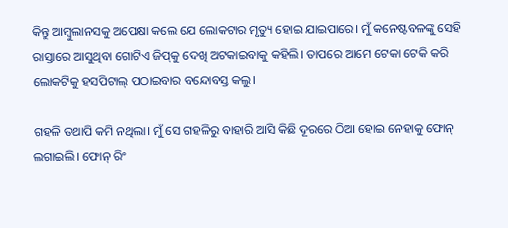କିନ୍ତୁ ଆମ୍ବୁଲାନସକୁ ଅପେକ୍ଷା କଲେ ଯେ ଲୋକଟାର ମୃତ୍ୟୁ ହୋଇ ଯାଇପାରେ। ମୁଁ କନେଷ୍ଟବଳଙ୍କୁ ସେହି ରାସ୍ତାରେ ଆସୁଥିବା ଗୋଟିଏ ଜିପ୍‌କୁ ଦେଖି ଅଟକାଇବାକୁ କହିଲି। ତାପରେ ଆମେ ଟେକା ଟେକି କରି ଲୋକଟିକୁ ହସପିଟାଲ୍ ପଠାଇବାର ବନ୍ଦୋବସ୍ତ କଲୁ।

ଗହଳି ତଥାପି କମି ନଥିଲା। ମୁଁ ସେ ଗହଳିରୁ ବାହାରି ଆସି କିଛି ଦୂରରେ ଠିଆ ହୋଇ ନେହାକୁ ଫୋନ୍ ଲଗାଇଲି। ଫୋନ୍ ରିଂ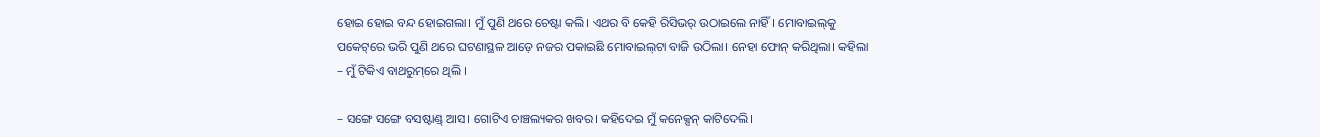ହୋଇ ହୋଇ ବନ୍ଦ ହୋଇଗଲା। ମୁଁ ପୁଣି ଥରେ ଚେଷ୍ଟା କଲି। ଏଥର ବି କେହି ରିସିଭର୍ ଉଠାଇଲେ ନାହିଁ। ମୋବାଇଲ୍‌କୁ ପକେଟ୍‌ରେ ଭରି ପୁଣି ଥରେ ଘଟଣାସ୍ଥଳ ଆଡ଼େ ନଜର ପକାଇଛି ମୋବାଇଲ୍‌ଟା ବାଜି ଉଠିଲା। ନେହା ଫୋନ୍ କରିଥିଲା। କହିଲା – ମୁଁ ଟିକିଏ ବାଥରୁମ୍‌ରେ ଥିଲି ।

– ସଙ୍ଗେ ସଙ୍ଗେ ବସଷ୍ଟାଣ୍ଡ୍ ଆସ। ଗୋଟିଏ ଚାଞ୍ଚଲ୍ୟକର ଖବର। କହିଦେଇ ମୁଁ କନେକ୍ସନ୍ କାଟିଦେଲି।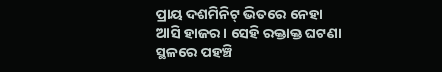ପ୍ରାୟ ଦଶମିନିଟ୍ ଭିତରେ ନେହା ଆସି ହାଜର। ସେହି ରକ୍ତାକ୍ତ ଘଟଣା ସ୍ଥଳରେ ପହଞ୍ଚି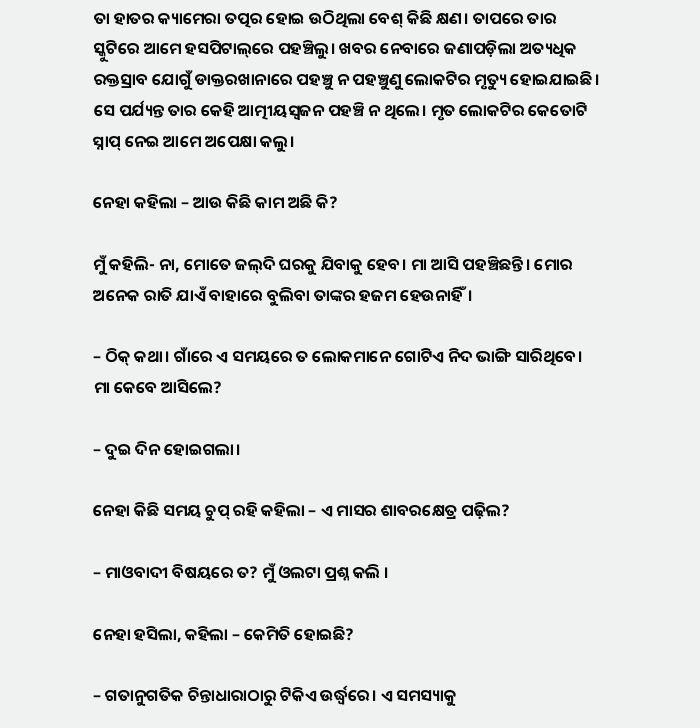ତା ହାତର କ୍ୟାମେରା ତତ୍ପର ହୋଇ ଉଠିଥିଲା ବେଶ୍ କିଛି କ୍ଷଣ। ତାପରେ ତାର ସ୍କୁଟିରେ ଆମେ ହସପିଟାଲ୍‌ରେ ପହଞ୍ଚିଲୁ। ଖବର ନେବାରେ ଜଣାପଡ଼ିଲା ଅତ୍ୟଧିକ ରକ୍ତସ୍ରାବ ଯୋଗୁଁ ଡାକ୍ତରଖାନାରେ ପହଞ୍ଚୁ ନ ପହଞ୍ଚୁଣୁ ଲୋକଟିର ମୃତ୍ୟୁ ହୋଇଯାଇଛି। ସେ ପର୍ଯ୍ୟନ୍ତ ତାର କେହି ଆତ୍ମୀୟସ୍ୱଜନ ପହଞ୍ଚି ନ ଥିଲେ। ମୃତ ଲୋକଟିର କେତୋଟି ସ୍ନାପ୍ ନେଇ ଆମେ ଅପେକ୍ଷା କଲୁ।

ନେହା କହିଲା – ଆଉ କିଛି କାମ ଅଛି କି?

ମୁଁ କହିଲି- ନା, ମୋତେ ଜଲ୍‌ଦି ଘରକୁ ଯିବାକୁ ହେବ। ମା ଆସି ପହଞ୍ଚିଛନ୍ତି। ମୋର ଅନେକ ରାତି ଯାଏଁ ବାହାରେ ବୁଲିବା ତାଙ୍କର ହଜମ ହେଉନାହିଁ।

– ଠିକ୍ କଥା। ଗାଁରେ ଏ ସମୟରେ ତ ଲୋକମାନେ ଗୋଟିଏ ନିଦ ଭାଙ୍ଗି ସାରିଥିବେ। ମା କେବେ ଆସିଲେ?

– ଦୁଇ ଦିନ ହୋଇଗଲା।

ନେହା କିଛି ସମୟ ଚୁପ୍ ରହି କହିଲା – ଏ ମାସର ଶାବରକ୍ଷେତ୍ର ପଢ଼ିଲ?

– ମାଓବାଦୀ ବିଷୟରେ ତ? ମୁଁ ଓଲଟା ପ୍ରଶ୍ନ କଲି ।

ନେହା ହସିଲା, କହିଲା – କେମିତି ହୋଇଛି?

– ଗତାନୁଗତିକ ଚିନ୍ତାଧାରାଠାରୁ ଟିକିଏ ଉର୍ଦ୍ଧ୍ୱରେ। ଏ ସମସ୍ୟାକୁ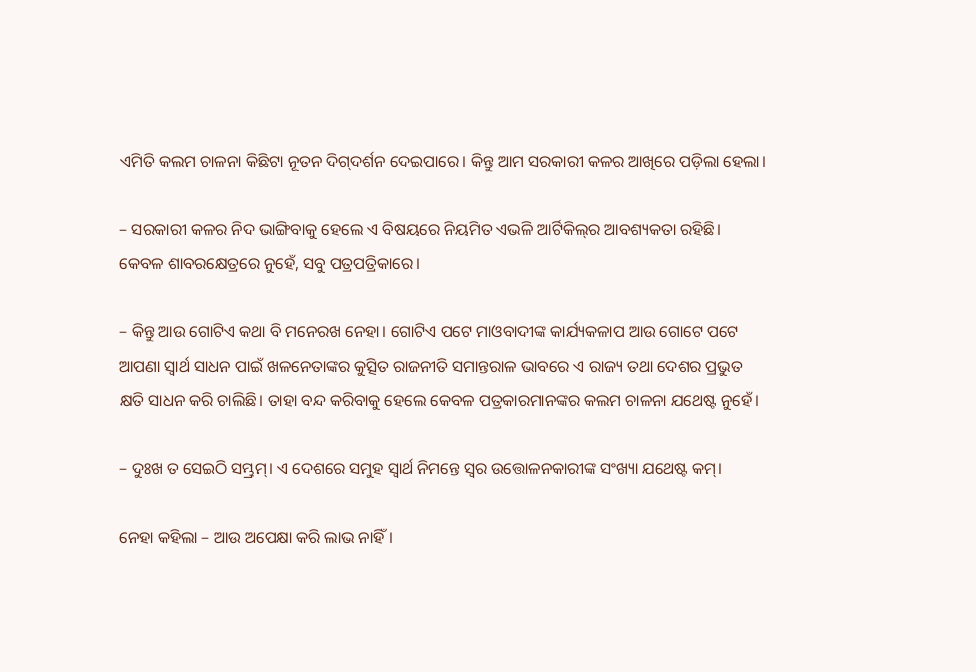ଏମିତି କଲମ ଚାଳନା କିଛିଟା ନୂତନ ଦିଗ୍‌ଦର୍ଶନ ଦେଇପାରେ। କିନ୍ତୁ ଆମ ସରକାରୀ କଳର ଆଖିରେ ପଡ଼ିଲା ହେଲା।

– ସରକାରୀ କଳର ନିଦ ଭାଙ୍ଗିବାକୁ ହେଲେ ଏ ବିଷୟରେ ନିୟମିତ ଏଭଳି ଆର୍ଟିକିଲ୍‌ର ଆବଶ୍ୟକତା ରହିଛି। କେବଳ ଶାବରକ୍ଷେତ୍ରରେ ନୁହେଁ, ସବୁ ପତ୍ରପତ୍ରିକାରେ।

– କିନ୍ତୁ ଆଉ ଗୋଟିଏ କଥା ବି ମନେରଖ ନେହା। ଗୋଟିଏ ପଟେ ମାଓବାଦୀଙ୍କ କାର୍ଯ୍ୟକଳାପ ଆଉ ଗୋଟେ ପଟେ ଆପଣା ସ୍ୱାର୍ଥ ସାଧନ ପାଇଁ ଖଳନେତାଙ୍କର କୁତ୍ସିତ ରାଜନୀତି ସମାନ୍ତରାଳ ଭାବରେ ଏ ରାଜ୍ୟ ତଥା ଦେଶର ପ୍ରଭୁତ କ୍ଷତି ସାଧନ କରି ଚାଲିଛି। ତାହା ବନ୍ଦ କରିବାକୁ ହେଲେ କେବଳ ପତ୍ରକାରମାନଙ୍କର କଲମ ଚାଳନା ଯଥେଷ୍ଟ ନୁହେଁ।

– ଦୁଃଖ ତ ସେଇଠି ସମ୍ଭ୍ରମ୍। ଏ ଦେଶରେ ସମୁହ ସ୍ୱାର୍ଥ ନିମନ୍ତେ ସ୍ୱର ଉତ୍ତୋଳନକାରୀଙ୍କ ସଂଖ୍ୟା ଯଥେଷ୍ଟ କମ୍।

ନେହା କହିଲା – ଆଉ ଅପେକ୍ଷା କରି ଲାଭ ନାହିଁ।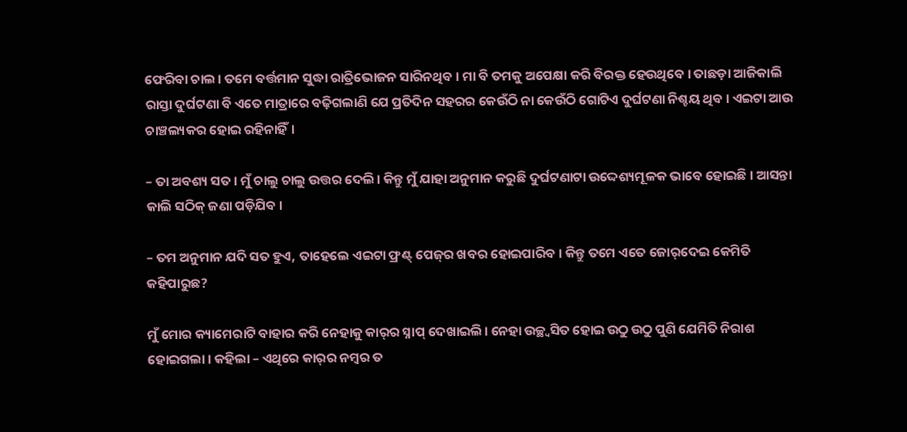ଫେରିବା ଚାଲ। ତମେ ବର୍ତ୍ତମାନ ସୁଦ୍ଧା ରାତ୍ରିଭୋଜନ ସାରିନଥିବ। ମା ବି ତମକୁ ଅପେକ୍ଷା କରି ବିରକ୍ତ ହେଉଥିବେ। ତାଛଡ଼ା ଆଜିକାଲି ରାସ୍ତା ଦୁର୍ଘଟଣା ବି ଏତେ ମାତ୍ରାରେ ବଢ଼ିଗଲାଣି ଯେ ପ୍ରତିଦିନ ସହରର କେଉଁଠି ନା କେଉଁଠି ଗୋଟିଏ ଦୁର୍ଘଟଣା ନିଶ୍ଚୟ ଥିବ। ଏଇଟା ଆଉ ଚାଞ୍ଚଲ୍ୟକର ହୋଇ ରହିନାହିଁ।

– ତା ଅବଶ୍ୟ ସତ। ମୁଁ ଚାଲୁ ଚାଲୁ ଉତ୍ତର ଦେଲି। କିନ୍ତୁ ମୁଁ ଯାହା ଅନୁମାନ କରୁଛି ଦୁର୍ଘଟଣାଟା ଉଦ୍ଦେଶ୍ୟମୂଳକ ଭାବେ ହୋଇଛି। ଆସନ୍ତା କାଲି ସଠିକ୍ ଜଣା ପଡ଼ିଯିବ।

– ତମ ଅନୁମାନ ଯଦି ସତ ହୁଏ, ତାହେଲେ ଏଇଟା ଫ୍ରଣ୍ଟ୍ ପେଜ୍‌ର ଖବର ହୋଇପାରିବ। କିନ୍ତୁ ତମେ ଏତେ ଜୋର୍‌ଦେଇ କେମିତି କହିପାରୁଛ?

ମୁଁ ମୋର କ୍ୟାମେରାଟି ବାହାର କରି ନେହାକୁ କାର୍‌ର ସ୍ନାପ୍ ଦେଖାଇଲି। ନେହା ଉଚ୍ଛ୍ୱସିତ ହୋଇ ଉଠୁ ଉଠୁ ପୁଣି ଯେମିତି ନିରାଶ ହୋଇଗଲା। କହିଲା – ଏଥିରେ କାର୍‌ର ନମ୍ବର ତ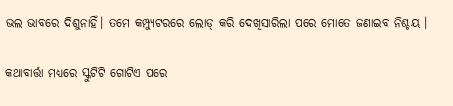ଭଲ ଭାବରେ ଦିଶୁନାହିଁ। ତମେ କମ୍ପ୍ୟୁଟରରେ ଲୋଡ୍ କରି ଦେଖିସାରିଲା ପରେ ମୋତେ ଜଣାଇବ ନିଶ୍ଚୟ ।

କଥାବାର୍ତ୍ତା ମଧ୍ୟରେ ସ୍କୁଟିଟି ଗୋଟିଏ ପରେ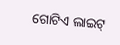ଗୋଟିଏ ଲାଇଟ୍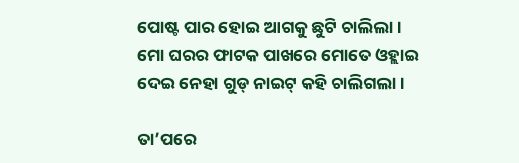ପୋଷ୍ଟ ପାର ହୋଇ ଆଗକୁ ଛୁଟି ଚାଲିଲା । ମୋ ଘରର ଫାଟକ ପାଖରେ ମୋତେ ଓହ୍ଲାଇ ଦେଇ ନେହା ଗୁଡ୍ ନାଇଟ୍ କହି ଚାଲିଗଲା ।

ତା’ପରେ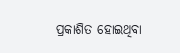ପ୍ରକାଶିତ ହୋଇଥିବା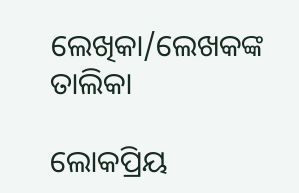ଲେଖିକା/ଲେଖକଙ୍କ ତାଲିକା

ଲୋକପ୍ରିୟ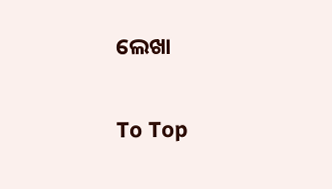ଲେଖା

To Top